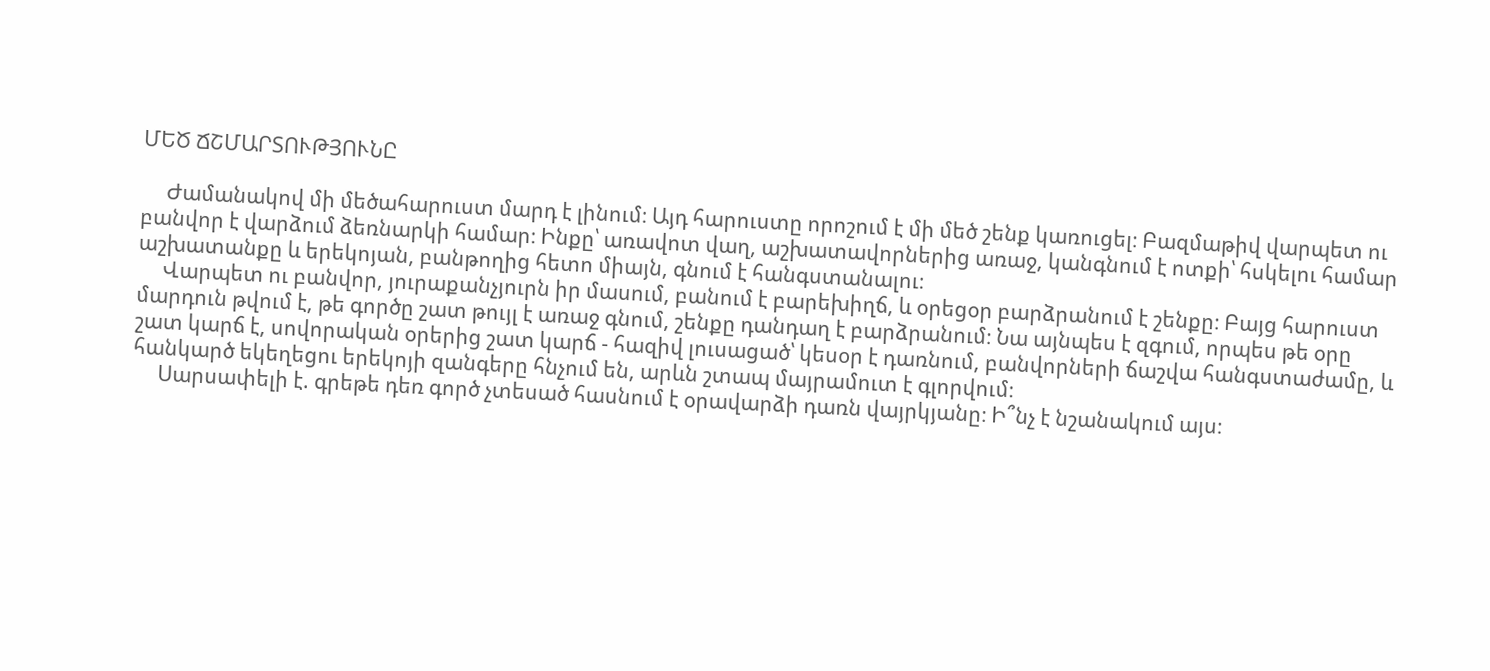ՄԵԾ ՃՇՄԱՐՏՈՒԹՅՈՒՆԸ

     Ժամանակով մի մեծահարուստ մարդ է լինում։ Այդ հարուստը որոշում է մի մեծ շենք կառուցել։ Բազմաթիվ վարպետ ու բանվոր է վարձում ձեռնարկի համար։ Ինքը՝ առավոտ վաղ, աշխատավորներից առաջ, կանգնում է ոտքի՝ հսկելու համար աշխատանքը և երեկոյան, բանթողից հետո միայն, գնում է հանգստանալու։
     Վարպետ ու բանվոր, յուրաքանչյուրն իր մասում, բանում է բարեխիղճ, և օրեցօր բարձրանում է շենքը։ Բայց հարուստ մարդուն թվում է, թե գործը շատ թույլ է առաջ գնում, շենքը դանդաղ է բարձրանում։ Նա այնպես է զգում, որպես թե օրը շատ կարճ է, սովորական օրերից շատ կարճ - հազիվ լուսացած՝ կեսօր է դառնում, բանվորների ճաշվա հանգստաժամը, և հանկարծ եկեղեցու երեկոյի զանգերը հնչում են, արևն շտապ մայրամուտ է գլորվում։
     Սարսափելի է. գրեթե դեռ գործ չտեսած հասնում է օրավարձի դառն վայրկյանը։ Ի՞նչ է նշանակում այս։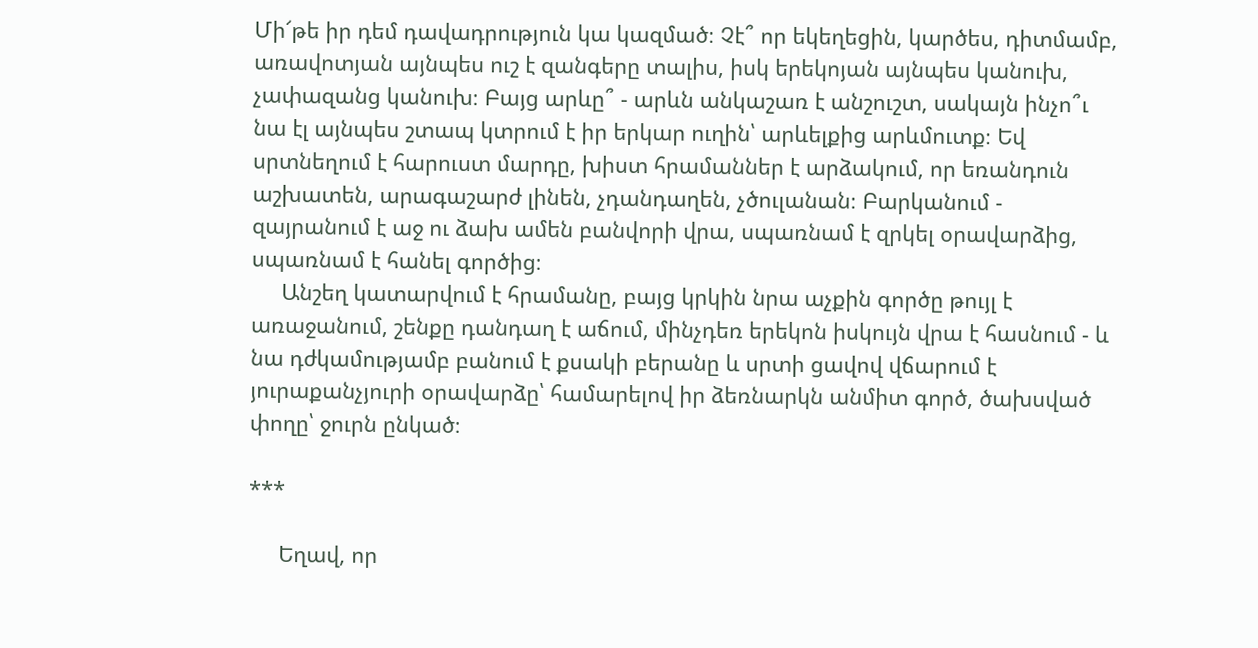Մի՜թե իր դեմ դավադրություն կա կազմած։ Չէ՞ որ եկեղեցին, կարծես, դիտմամբ, առավոտյան այնպես ուշ է զանգերը տալիս, իսկ երեկոյան այնպես կանուխ, չափազանց կանուխ։ Բայց արևը՞ - արևն անկաշառ է անշուշտ, սակայն ինչո՞ւ նա էլ այնպես շտապ կտրում է իր երկար ուղին՝ արևելքից արևմուտք։ Եվ սրտնեղում է հարուստ մարդը, խիստ հրամաններ է արձակում, որ եռանդուն աշխատեն, արագաշարժ լինեն, չդանդաղեն, չծուլանան։ Բարկանում - զայրանում է աջ ու ձախ ամեն բանվորի վրա, սպառնամ է զրկել օրավարձից, սպառնամ է հանել գործից։
     Անշեղ կատարվում է հրամանը, բայց կրկին նրա աչքին գործը թույլ է առաջանում, շենքը դանդաղ է աճում, մինչդեռ երեկոն իսկույն վրա է հասնում - և նա դժկամությամբ բանում է քսակի բերանը և սրտի ցավով վճարում է յուրաքանչյուրի օրավարձը՝ համարելով իր ձեռնարկն անմիտ գործ, ծախսված փողը՝ ջուրն ընկած։

***

     Եղավ, որ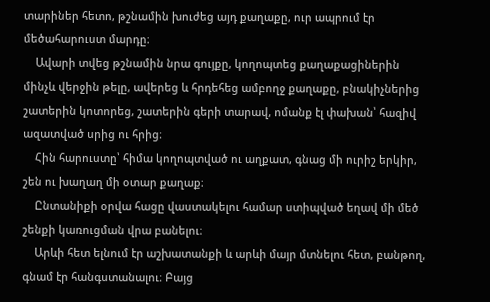տարիներ հետո, թշնամին խուժեց այդ քաղաքը, ուր ապրում էր մեծահարուստ մարդը։
    Ավարի տվեց թշնամին նրա գույքը, կողոպտեց քաղաքացիներին մինչև վերջին թելը, ավերեց և հրդեհեց ամբողջ քաղաքը, բնակիչներից շատերին կոտորեց, շատերին գերի տարավ, ոմանք էլ փախան՝ հազիվ ազատված սրից ու հրից։
    Հին հարուստը՝ հիմա կողոպտված ու աղքատ, գնաց մի ուրիշ երկիր, շեն ու խաղաղ մի օտար քաղաք։
    Ընտանիքի օրվա հացը վաստակելու համար ստիպված եղավ մի մեծ շենքի կառուցման վրա բանելու։
    Արևի հետ ելնում էր աշխատանքի և արևի մայր մտնելու հետ, բանթող, գնամ էր հանգստանալու։ Բայց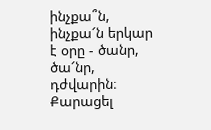ինչքա՞ն, ինչքա՜ն երկար է օրը - ծանր, ծա՜նր, դժվարին։ Քարացել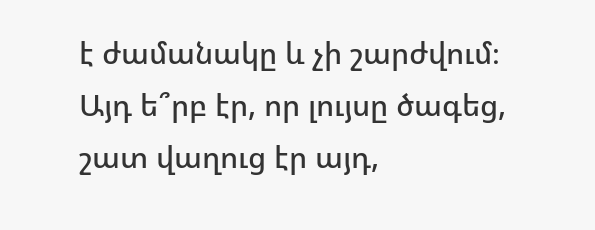է ժամանակը և չի շարժվում։ Այդ ե՞րբ էր, որ լույսը ծագեց, շատ վաղուց էր այդ,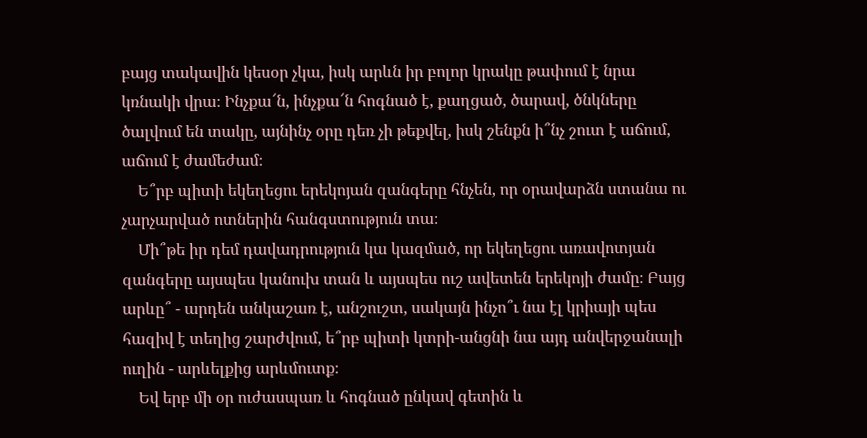բայց տակավին կեսօր չկա, իսկ արևն իր բոլոր կրակը թափում է նրա կռնակի վրա։ Ինչքա՜ն, ինչքա՜ն հոգնած է, քաղցած, ծարավ, ծնկները ծալվում են տակը, այնինչ օրը դեռ չի թեքվել, իսկ շենքն ի՞նչ շուտ է աճում, աճում է ժամեժամ։
    Ե՞րբ պիտի եկեղեցու երեկոյան զանգերը հնչեն, որ օրավարձն ստանա ու չարչարված ոտներին հանգստություն տա։
    Մի՞թե իր դեմ դավադրություն կա կազմած, որ եկեղեցու առավոտյան զանգերը այսպես կանուխ տան և այսպես ուշ ավետեն երեկոյի ժամը։ Բայց արևը՞ - արդեն անկաշառ է, անշուշտ, սակայն ինչո՞ւ նա էլ կրիայի պես հազիվ է տեղից շարժվում, ե՞րբ պիտի կտրի-անցնի նա այդ անվերջանալի ուղին - արևելքից արևմուտք։
    Եվ երբ մի օր ուժասպառ և հոգնած ընկավ գետին և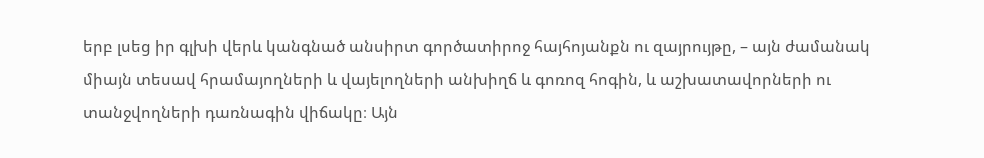երբ լսեց իր գլխի վերև կանգնած անսիրտ գործատիրոջ հայհոյանքն ու զայրույթը, – այն ժամանակ միայն տեսավ հրամայողների և վայելողների անխիղճ և գոռոզ հոգին, և աշխատավորների ու տանջվողների դառնագին վիճակը։ Այն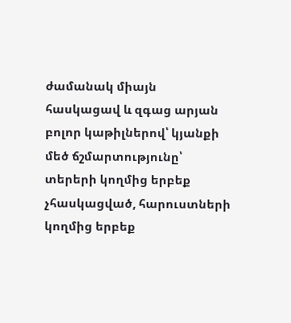ժամանակ միայն հասկացավ և զգաց արյան բոլոր կաթիլներով՝ կյանքի մեծ ճշմարտությունը՝ տերերի կողմից երբեք չհասկացված, հարուստների կողմից երբեք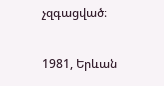չզգացված։

1981, Երևան